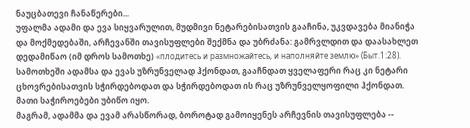ნაუცბათევი ჩანაწერები...
უფალმა ადამი და ევა სიყვარულით, მუდმივი ნეტარებისათვის გააჩინა, უკვდავება მიანიჭა და მოქმედებაში, არჩევანში თავისუფლები შექმნა და უბრძანა: გამრვლდით და დაასახლეთ დედამიწაო (იმ დროს სამოთხე) «плодитесь и размножайтесь, и наполняйте землю» (Быт.1:28).
სამოთხეში ადამსა და ევას უზრუნველად ჰქონდათ, გააჩნდათ ყველაფერი რაც კი ნეტარი ცხოვრებისათვის სჭირდებოდათ და სჭირდებოდათ ის რაც უზრუნველყოფილი ჰქონდათ. მათი საჭიროებები უბიწო იყო.
მაგრამ, ადამმა და ევამ არასწორად, ბოროტად გამოიყენეს არჩევნის თავისუფლება --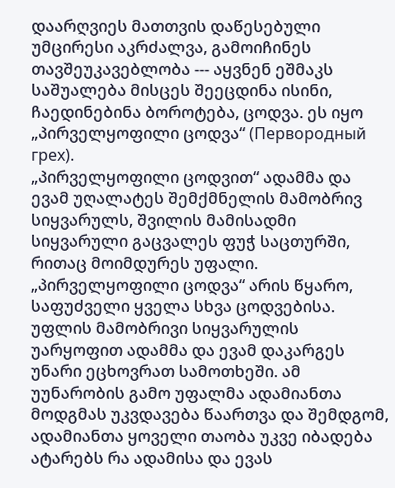დაარღვიეს მათთვის დაწესებული უმცირესი აკრძალვა, გამოიჩინეს თავშეუკავებლობა --- აყვნენ ეშმაკს საშუალება მისცეს შეეცდინა ისინი, ჩაედინებინა ბოროტება, ცოდვა. ეს იყო „პირველყოფილი ცოდვა“ (Первородный грех).
„პირველყოფილი ცოდვით“ ადამმა და ევამ უღალატეს შემქმნელის მამობრივ სიყვარულს, შვილის მამისადმი სიყვარული გაცვალეს ფუჭ საცთურში, რითაც მოიმდურეს უფალი. „პირველყოფილი ცოდვა“ არის წყარო, საფუძველი ყველა სხვა ცოდვებისა.
უფლის მამობრივი სიყვარულის უარყოფით ადამმა და ევამ დაკარგეს უნარი ეცხოვრათ სამოთხეში. ამ უუნარობის გამო უფალმა ადამიანთა მოდგმას უკვდავება წაართვა და შემდგომ, ადამიანთა ყოველი თაობა უკვე იბადება ატარებს რა ადამისა და ევას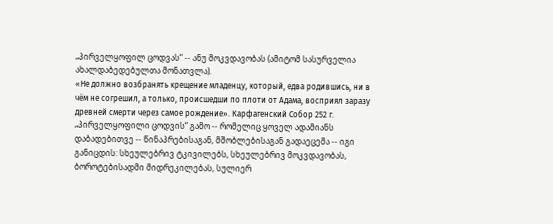„პირველყოფილ ცოდვას“ -- ანუ მოკვდავობას (ამიტომ სასურველია ახალდაბედებულთა მონათვლა).
«Не должно возбранять крещение младенцу, который, едва родившись, ни в чём не согрешил, а только, происшедши по плоти от Адама, восприял заразу древней смерти через самое рождение». Карфагенский Собор 252 г.
„პირველყოფილი ცოდვის“ გამო -- რომელიც ყოველ ადამიანს დაბადებითვე -- წინაპრებისაგან, მშობლებისაგან გადაეცემა -- იგი განიცდის: სხეულებრივ ტკივილებს, სხეულებრივ მოკვდავობას, ბოროტებისადმი მიდრეკილებას, სულიერ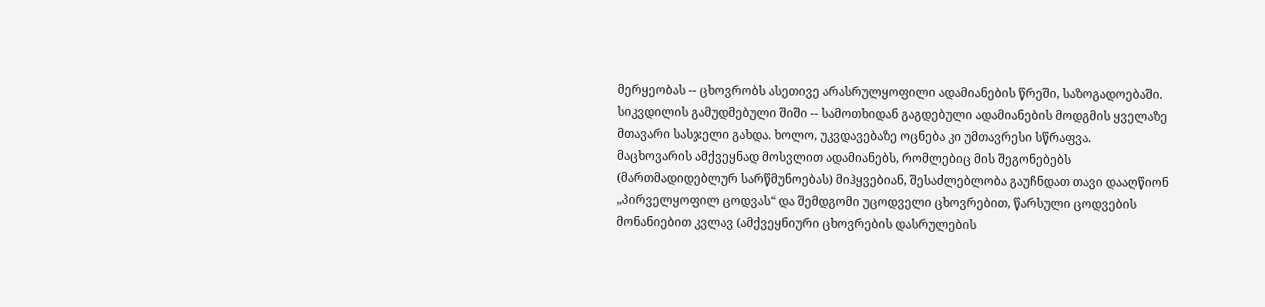მერყეობას -- ცხოვრობს ასეთივე არასრულყოფილი ადამიანების წრეში, საზოგადოებაში.
სიკვდილის გამუდმებული შიში -- სამოთხიდან გაგდებული ადამიანების მოდგმის ყველაზე მთავარი სასჯელი გახდა. ხოლო, უკვდავებაზე ოცნება კი უმთავრესი სწრაფვა.
მაცხოვარის ამქვეყნად მოსვლით ადამიანებს, რომლებიც მის შეგონებებს (მართმადიდებლურ სარწმუნოებას) მიჰყვებიან, შესაძლებლობა გაუჩნდათ თავი დააღწიონ „პირველყოფილ ცოდვას“ და შემდგომი უცოდველი ცხოვრებით, წარსული ცოდვების მონანიებით კვლავ (ამქვეყნიური ცხოვრების დასრულების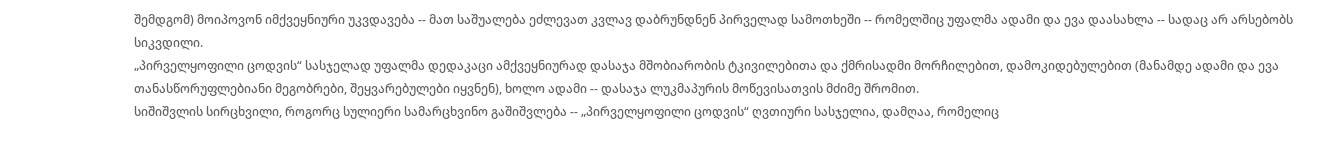შემდგომ) მოიპოვონ იმქვეყნიური უკვდავება -- მათ საშუალება ეძლევათ კვლავ დაბრუნდნენ პირველად სამოთხეში -- რომელშიც უფალმა ადამი და ევა დაასახლა -- სადაც არ არსებობს სიკვდილი.
„პირველყოფილი ცოდვის“ სასჯელად უფალმა დედაკაცი ამქვეყნიურად დასაჯა მშობიარობის ტკივილებითა და ქმრისადმი მორჩილებით, დამოკიდებულებით (მანამდე ადამი და ევა თანასწორუფლებიანი მეგობრები, შეყვარებულები იყვნენ), ხოლო ადამი -- დასაჯა ლუკმაპურის მოწევისათვის მძიმე შრომით.
სიშიშვლის სირცხვილი, როგორც სულიერი სამარცხვინო გაშიშვლება -- „პირველყოფილი ცოდვის“ ღვთიური სასჯელია, დამღაა, რომელიც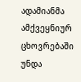ადამიანმა ამქვეყნიურ ცხოვრებაში უნდა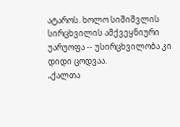ატაროს. ხოლო სიშიშვლის სირცხვილის ამქვეყნიური უარუოფა -- უსირცხვილობა კი დიდი ცოდვაა.
„ქალთა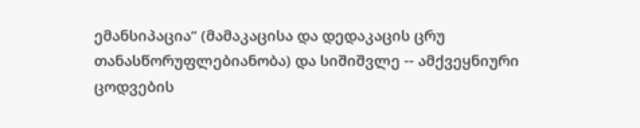ემანსიპაცია“ (მამაკაცისა და დედაკაცის ცრუ თანასწორუფლებიანობა) და სიშიშვლე -- ამქვეყნიური ცოდვების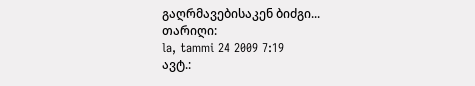გაღრმავებისაკენ ბიძგი...
თარიღი:
la, tammi 24 2009 7:19
ავტ.: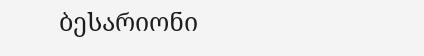ბესარიონი